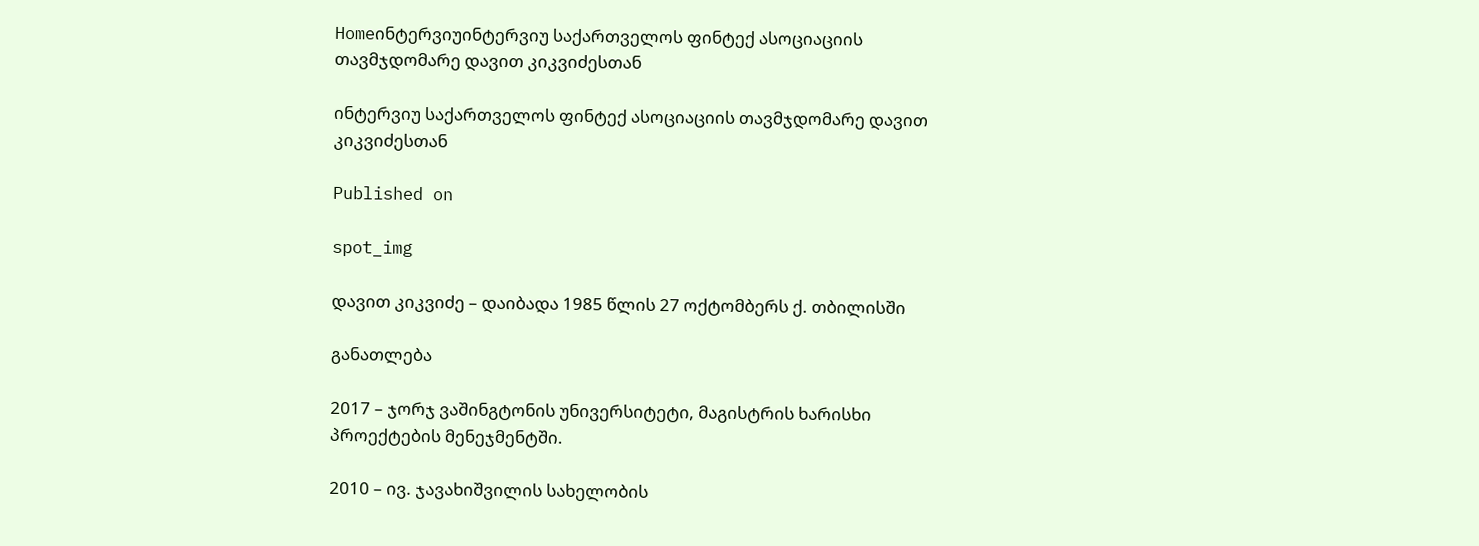Homeინტერვიუინტერვიუ საქართველოს ფინტექ ასოციაციის თავმჯდომარე დავით კიკვიძესთან

ინტერვიუ საქართველოს ფინტექ ასოციაციის თავმჯდომარე დავით კიკვიძესთან

Published on

spot_img

დავით კიკვიძე – დაიბადა 1985 წლის 27 ოქტომბერს ქ. თბილისში

განათლება

2017 – ჯორჯ ვაშინგტონის უნივერსიტეტი, მაგისტრის ხარისხი პროექტების მენეჯმენტში.

2010 – ივ. ჯავახიშვილის სახელობის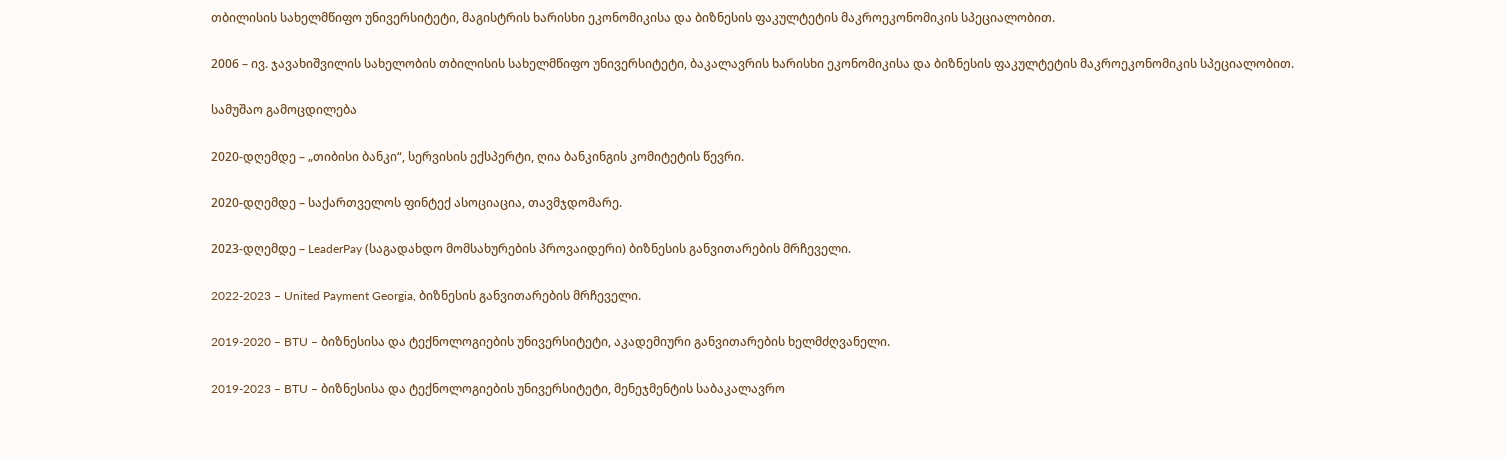თბილისის სახელმწიფო უნივერსიტეტი, მაგისტრის ხარისხი ეკონომიკისა და ბიზნესის ფაკულტეტის მაკროეკონომიკის სპეციალობით.

2006 – ივ. ჯავახიშვილის სახელობის თბილისის სახელმწიფო უნივერსიტეტი, ბაკალავრის ხარისხი ეკონომიკისა და ბიზნესის ფაკულტეტის მაკროეკონომიკის სპეციალობით.

სამუშაო გამოცდილება

2020-დღემდე – „თიბისი ბანკი“, სერვისის ექსპერტი, ღია ბანკინგის კომიტეტის წევრი.

2020-დღემდე – საქართველოს ფინტექ ასოციაცია, თავმჯდომარე.

2023-დღემდე – LeaderPay (საგადახდო მომსახურების პროვაიდერი) ბიზნესის განვითარების მრჩეველი.

2022-2023 – United Payment Georgia, ბიზნესის განვითარების მრჩეველი.

2019-2020 – BTU – ბიზნესისა და ტექნოლოგიების უნივერსიტეტი, აკადემიური განვითარების ხელმძღვანელი.

2019-2023 – BTU – ბიზნესისა და ტექნოლოგიების უნივერსიტეტი, მენეჯმენტის საბაკალავრო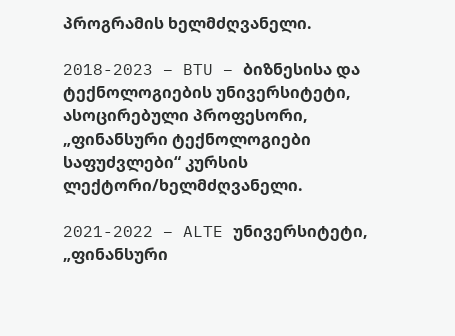პროგრამის ხელმძღვანელი.

2018-2023 – BTU – ბიზნესისა და ტექნოლოგიების უნივერსიტეტი, ასოცირებული პროფესორი, „ფინანსური ტექნოლოგიები საფუძვლები“ კურსის ლექტორი/ხელმძღვანელი.

2021-2022 – ALTE უნივერსიტეტი, „ფინანსური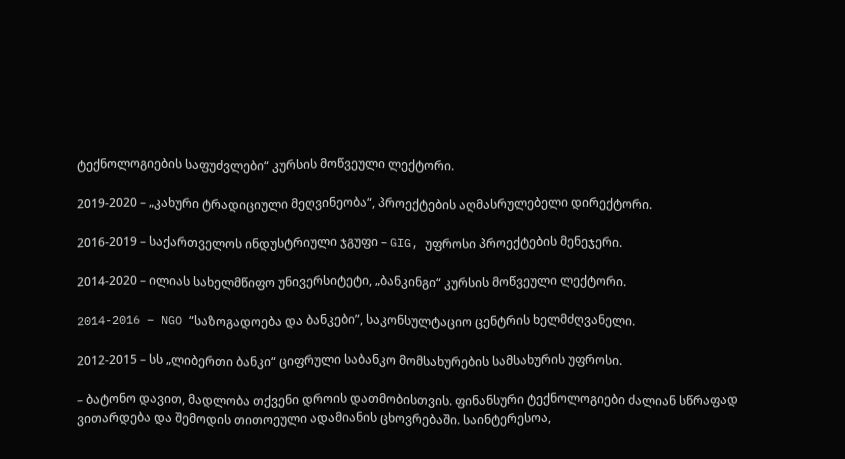ტექნოლოგიების საფუძვლები“ კურსის მოწვეული ლექტორი.

2019-2020 – „კახური ტრადიციული მეღვინეობა“, პროექტების აღმასრულებელი დირექტორი.

2016-2019 – საქართველოს ინდუსტრიული ჯგუფი – GIG, უფროსი პროექტების მენეჯერი.

2014-2020 – ილიას სახელმწიფო უნივერსიტეტი, „ბანკინგი“ კურსის მოწვეული ლექტორი.

2014-2016 – NGO “საზოგადოება და ბანკები”, საკონსულტაციო ცენტრის ხელმძღვანელი.

2012-2015 – სს „ლიბერთი ბანკი“ ციფრული საბანკო მომსახურების სამსახურის უფროსი.

– ბატონო დავით, მადლობა თქვენი დროის დათმობისთვის. ფინანსური ტექნოლოგიები ძალიან სწრაფად ვითარდება და შემოდის თითოეული ადამიანის ცხოვრებაში. საინტერესოა,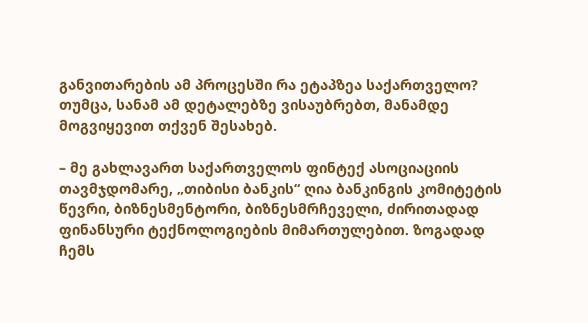განვითარების ამ პროცესში რა ეტაპზეა საქართველო? თუმცა, სანამ ამ დეტალებზე ვისაუბრებთ, მანამდე მოგვიყევით თქვენ შესახებ.

– მე გახლავართ საქართველოს ფინტექ ასოციაციის თავმჯდომარე, „თიბისი ბანკის“ ღია ბანკინგის კომიტეტის წევრი, ბიზნესმენტორი, ბიზნესმრჩეველი, ძირითადად ფინანსური ტექნოლოგიების მიმართულებით. ზოგადად ჩემს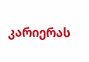კარიერას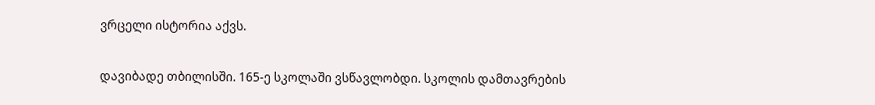ვრცელი ისტორია აქვს.

დავიბადე თბილისში. 165-ე სკოლაში ვსწავლობდი. სკოლის დამთავრების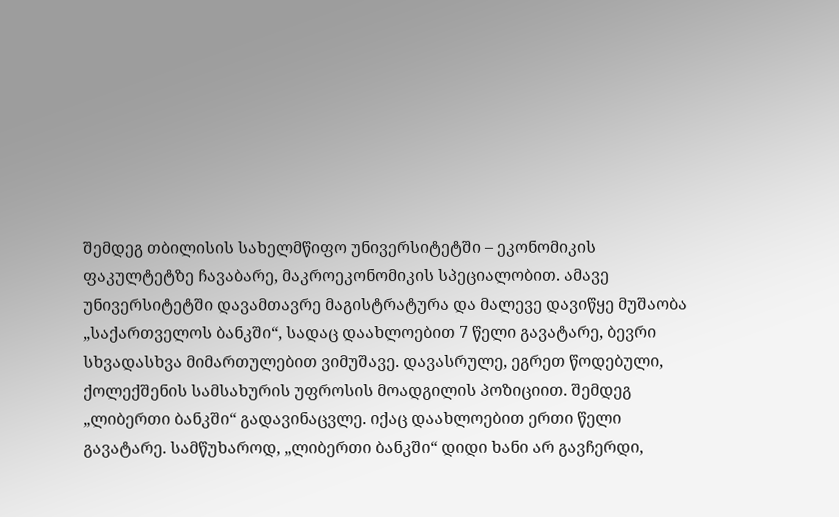შემდეგ თბილისის სახელმწიფო უნივერსიტეტში – ეკონომიკის ფაკულტეტზე ჩავაბარე, მაკროეკონომიკის სპეციალობით. ამავე უნივერსიტეტში დავამთავრე მაგისტრატურა და მალევე დავიწყე მუშაობა „საქართველოს ბანკში“, სადაც დაახლოებით 7 წელი გავატარე, ბევრი სხვადასხვა მიმართულებით ვიმუშავე. დავასრულე, ეგრეთ წოდებული, ქოლექშენის სამსახურის უფროსის მოადგილის პოზიციით. შემდეგ „ლიბერთი ბანკში“ გადავინაცვლე. იქაც დაახლოებით ერთი წელი გავატარე. სამწუხაროდ, „ლიბერთი ბანკში“ დიდი ხანი არ გავჩერდი,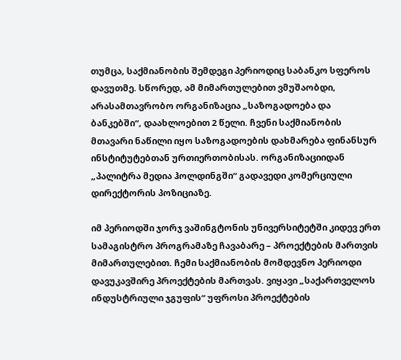თუმცა, საქმიანობის შემდეგი პერიოდიც საბანკო სფეროს დავუთმე. სწორედ, ამ მიმართულებით ვმუშაობდი, არასამთავრობო ორგანიზაცია „საზოგადოება და ბანკებში“, დაახლოებით 2 წელი. ჩვენი საქმიანობის მთავარი ნაწილი იყო საზოგადოების დახმარება ფინანსურ ინსტიტუტებთან ურთიერთობისას. ორგანიზაციიდან „პალიტრა მედია ჰოლდინგში“ გადავედი კომერციული დირექტორის პოზიციაზე.

იმ პერიოდში ჯორჯ ვაშინგტონის უნივერსიტეტში კიდევ ერთ სამაგისტრო პროგრამაზე ჩავაბარე – პროექტების მართვის მიმართულებით. ჩემი საქმიანობის მომდევნო პერიოდი დავუკავშირე პროექტების მართვას. ვიყავი „საქართველოს ინდუსტრიული ჯგუფის“ უფროსი პროექტების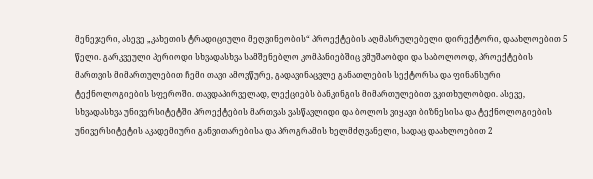მენეჯერი, ასევე „კახეთის ტრადიციული მეღვინეობის“ პროექტების აღმასრულებელი დირექტორი, დაახლოებით 5 წელი. გარკვეული პერიოდი სხვადასხვა სამშენებლო კომპანიებშიც ვმუშაობდი და საბოლოოდ, პროექტების მართვის მიმართულებით ჩემი თავი ამოვწურე, გადავინაცვლე განათლების სექტორსა და ფინანსური ტექნოლოგიების სფეროში. თავდაპირველად, ლექციებს ბანკინგის მიმართულებით ვკითხულობდი. ასევე, სხვადასხვა უნივერსიტეტში პროექტების მართვას ვასწავლიდი და ბოლოს ვიყავი ბიზნესისა და ტექნოლოგიების უნივერსიტეტის აკადემიური განვითარებისა და პროგრამის ხელმძღვანელი, სადაც დაახლოებით 2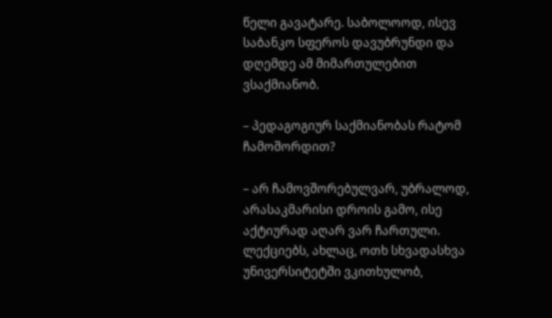წელი გავატარე. საბოლოოდ, ისევ საბანკო სფეროს დავუბრუნდი და დღემდე ამ მიმართულებით ვსაქმიანობ.

– პედაგოგიურ საქმიანობას რატომ ჩამოშორდით?

– არ ჩამოვშორებულვარ, უბრალოდ, არასაკმარისი დროის გამო, ისე აქტიურად აღარ ვარ ჩართული. ლექციებს, ახლაც, ოთხ სხვადასხვა უნივერსიტეტში ვკითხულობ,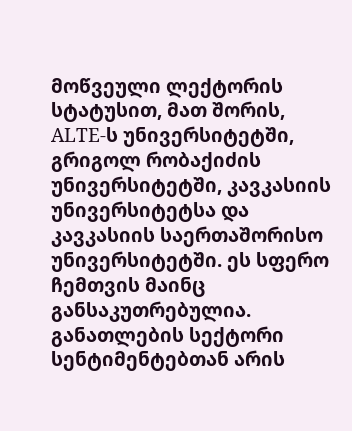მოწვეული ლექტორის სტატუსით, მათ შორის, ALTE-ს უნივერსიტეტში, გრიგოლ რობაქიძის უნივერსიტეტში, კავკასიის უნივერსიტეტსა და კავკასიის საერთაშორისო უნივერსიტეტში. ეს სფერო ჩემთვის მაინც განსაკუთრებულია. განათლების სექტორი სენტიმენტებთან არის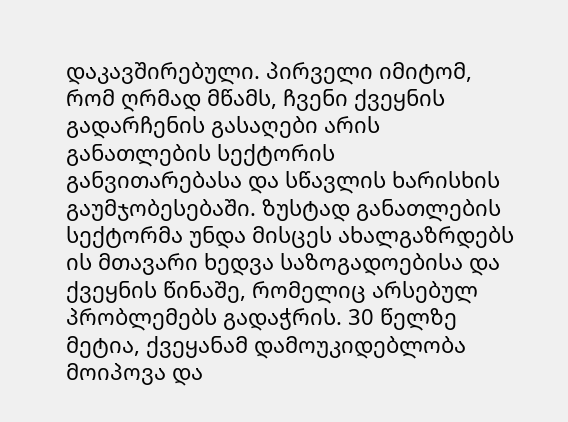დაკავშირებული. პირველი იმიტომ, რომ ღრმად მწამს, ჩვენი ქვეყნის გადარჩენის გასაღები არის განათლების სექტორის განვითარებასა და სწავლის ხარისხის გაუმჯობესებაში. ზუსტად განათლების სექტორმა უნდა მისცეს ახალგაზრდებს ის მთავარი ხედვა საზოგადოებისა და ქვეყნის წინაშე, რომელიც არსებულ პრობლემებს გადაჭრის. 30 წელზე მეტია, ქვეყანამ დამოუკიდებლობა მოიპოვა და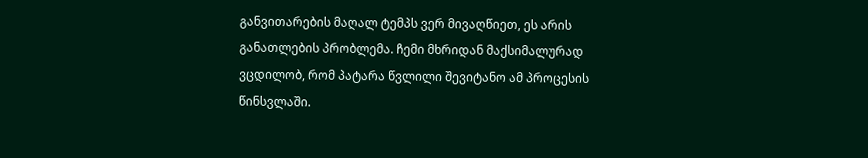განვითარების მაღალ ტემპს ვერ მივაღწიეთ, ეს არის განათლების პრობლემა. ჩემი მხრიდან მაქსიმალურად ვცდილობ, რომ პატარა წვლილი შევიტანო ამ პროცესის წინსვლაში.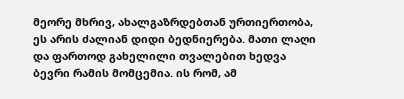მეორე მხრივ, ახალგაზრდებთან ურთიერთობა, ეს არის ძალიან დიდი ბედნიერება. მათი ლაღი და ფართოდ გახელილი თვალებით ხედვა ბევრი რამის მომცემია. ის რომ, ამ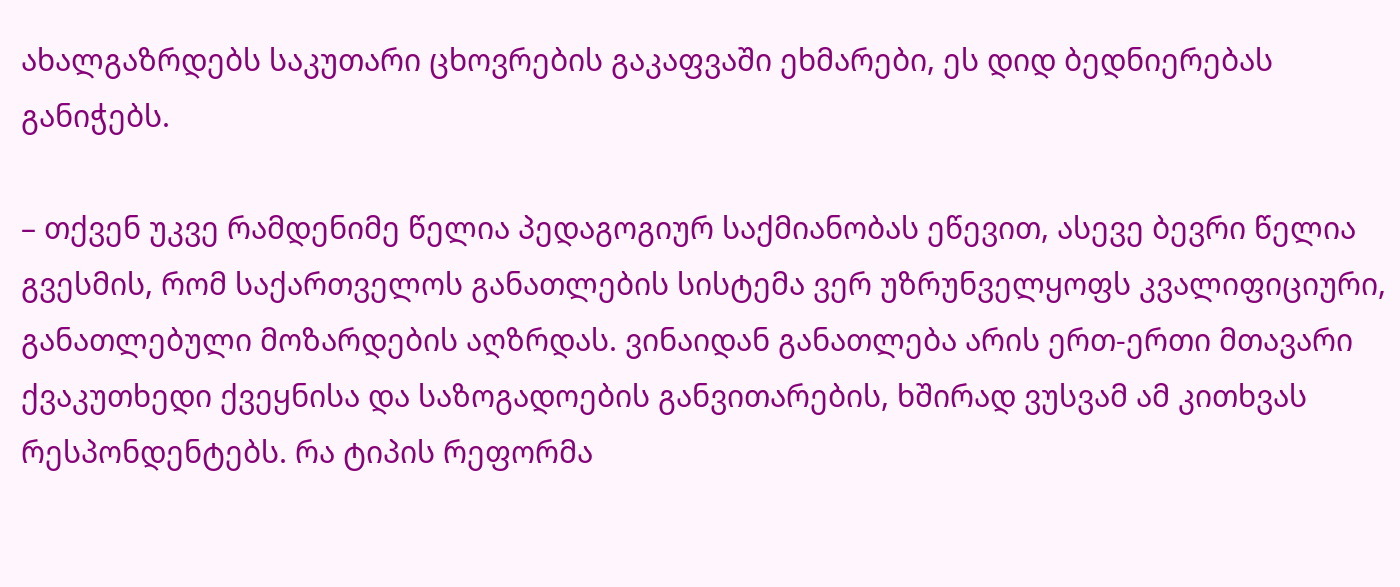ახალგაზრდებს საკუთარი ცხოვრების გაკაფვაში ეხმარები, ეს დიდ ბედნიერებას განიჭებს.

– თქვენ უკვე რამდენიმე წელია პედაგოგიურ საქმიანობას ეწევით, ასევე ბევრი წელია გვესმის, რომ საქართველოს განათლების სისტემა ვერ უზრუნველყოფს კვალიფიციური, განათლებული მოზარდების აღზრდას. ვინაიდან განათლება არის ერთ-ერთი მთავარი ქვაკუთხედი ქვეყნისა და საზოგადოების განვითარების, ხშირად ვუსვამ ამ კითხვას რესპონდენტებს. რა ტიპის რეფორმა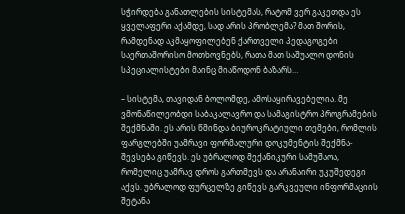სჭირდება განათლების სისტემას, რატომ ვერ გაკეთდა ეს ყველაფერი აქამდე, სად არის პრობლემა? მათ შორის, რამდენად აკმაყოფილებენ ქართველი პედაგოგები საერთაშორისო მოთხოვნებს, რათა მათ საშუალო დონის სპეციალისტები მაინც მიაწოდონ ბაზარს…

– სისტემა, თავიდან ბოლომდე, ამოსაყირავებელია. მე ვმონაწილეობდი საბაკალავრო და სამაგისტრო პროგრამების შექმნაში. ეს არის წმინდა ბიუროკრატიული თემები, რომლის ფარგლებში უამრავი ფორმალური დოკუმენტის შექმნა-შევსება გიწევს. ეს უბრალოდ მექანიკური სამუშაოა, რომელიც უამრავ დროს გართმევს და არანაირი უკუშედეგი აქვს. უბრალოდ ფურცელზე გიწევს გარკვეული ინფორმაციის შეტანა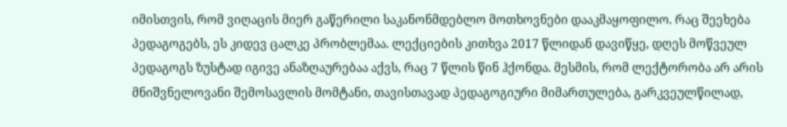იმისთვის, რომ ვიღაცის მიერ გაწერილი საკანონმდებლო მოთხოვნები დააკმაყოფილო. რაც შეეხება პედაგოგებს, ეს კიდევ ცალკე პრობლემაა. ლექციების კითხვა 2017 წლიდან დავიწყე, დღეს მოწვეულ პედაგოგს ზუსტად იგივე ანაზღაურებაა აქვს, რაც 7 წლის წინ ჰქონდა. მესმის, რომ ლექტორობა არ არის მნიშვნელოვანი შემოსავლის მომტანი, თავისთავად პედაგოგიური მიმართულება, გარკვეულწილად,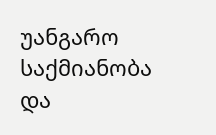უანგარო საქმიანობა და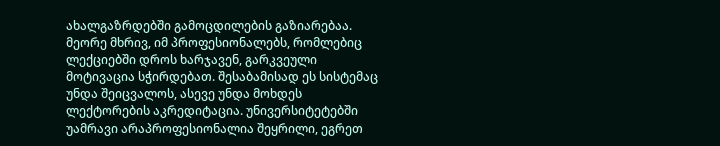ახალგაზრდებში გამოცდილების გაზიარებაა. მეორე მხრივ, იმ პროფესიონალებს, რომლებიც ლექციებში დროს ხარჯავენ, გარკვეული მოტივაცია სჭირდებათ. შესაბამისად ეს სისტემაც უნდა შეიცვალოს, ასევე უნდა მოხდეს ლექტორების აკრედიტაცია. უნივერსიტეტებში უამრავი არაპროფესიონალია შეყრილი, ეგრეთ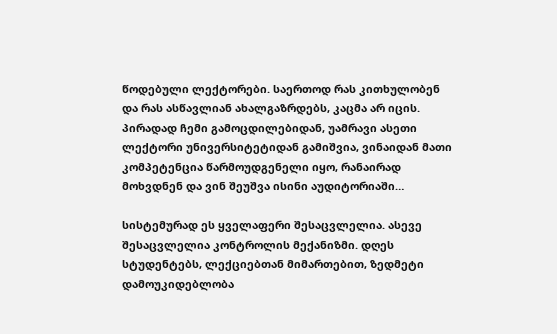წოდებული ლექტორები. საერთოდ რას კითხულობენ და რას ასწავლიან ახალგაზრდებს, კაცმა არ იცის. პირადად ჩემი გამოცდილებიდან, უამრავი ასეთი ლექტორი უნივერსიტეტიდან გამიშვია, ვინაიდან მათი კომპეტენცია წარმოუდგენელი იყო, რანაირად მოხვდნენ და ვინ შეუშვა ისინი აუდიტორიაში…

სისტემურად ეს ყველაფერი შესაცვლელია. ასევე შესაცვლელია კონტროლის მექანიზმი. დღეს სტუდენტებს, ლექციებთან მიმართებით, ზედმეტი დამოუკიდებლობა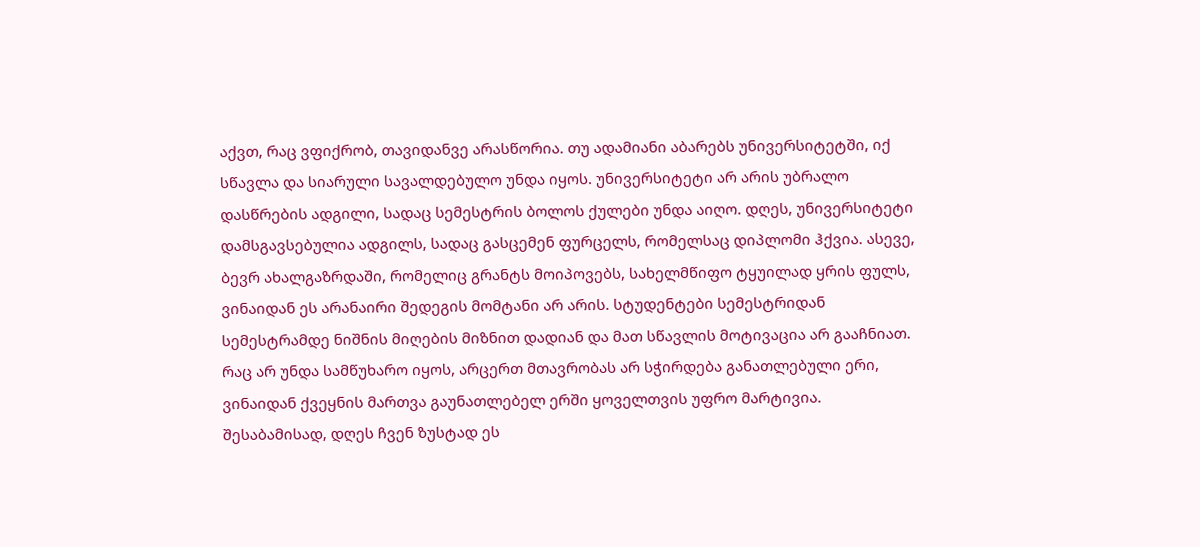აქვთ, რაც ვფიქრობ, თავიდანვე არასწორია. თუ ადამიანი აბარებს უნივერსიტეტში, იქ სწავლა და სიარული სავალდებულო უნდა იყოს. უნივერსიტეტი არ არის უბრალო დასწრების ადგილი, სადაც სემესტრის ბოლოს ქულები უნდა აიღო. დღეს, უნივერსიტეტი დამსგავსებულია ადგილს, სადაც გასცემენ ფურცელს, რომელსაც დიპლომი ჰქვია. ასევე, ბევრ ახალგაზრდაში, რომელიც გრანტს მოიპოვებს, სახელმწიფო ტყუილად ყრის ფულს, ვინაიდან ეს არანაირი შედეგის მომტანი არ არის. სტუდენტები სემესტრიდან სემესტრამდე ნიშნის მიღების მიზნით დადიან და მათ სწავლის მოტივაცია არ გააჩნიათ. რაც არ უნდა სამწუხარო იყოს, არცერთ მთავრობას არ სჭირდება განათლებული ერი, ვინაიდან ქვეყნის მართვა გაუნათლებელ ერში ყოველთვის უფრო მარტივია. შესაბამისად, დღეს ჩვენ ზუსტად ეს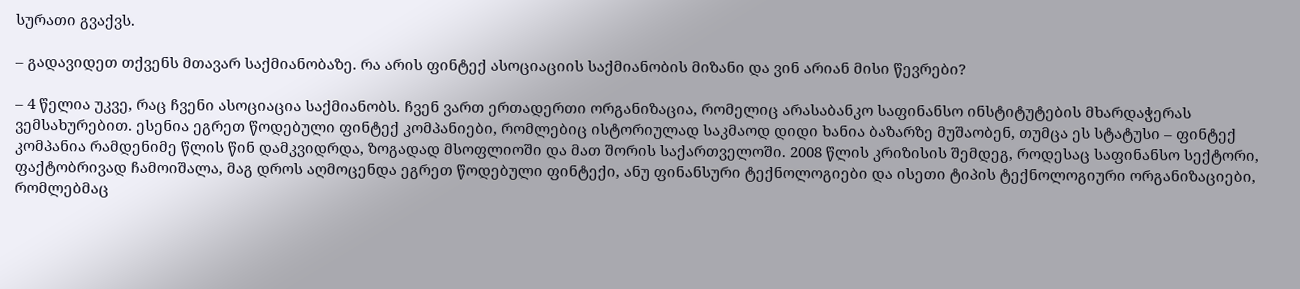სურათი გვაქვს.

– გადავიდეთ თქვენს მთავარ საქმიანობაზე. რა არის ფინტექ ასოციაციის საქმიანობის მიზანი და ვინ არიან მისი წევრები?

– 4 წელია უკვე, რაც ჩვენი ასოციაცია საქმიანობს. ჩვენ ვართ ერთადერთი ორგანიზაცია, რომელიც არასაბანკო საფინანსო ინსტიტუტების მხარდაჭერას ვემსახურებით. ესენია ეგრეთ წოდებული ფინტექ კომპანიები, რომლებიც ისტორიულად საკმაოდ დიდი ხანია ბაზარზე მუშაობენ, თუმცა ეს სტატუსი – ფინტექ კომპანია რამდენიმე წლის წინ დამკვიდრდა, ზოგადად მსოფლიოში და მათ შორის საქართველოში. 2008 წლის კრიზისის შემდეგ, როდესაც საფინანსო სექტორი, ფაქტობრივად ჩამოიშალა, მაგ დროს აღმოცენდა ეგრეთ წოდებული ფინტექი, ანუ ფინანსური ტექნოლოგიები და ისეთი ტიპის ტექნოლოგიური ორგანიზაციები, რომლებმაც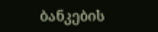ბანკების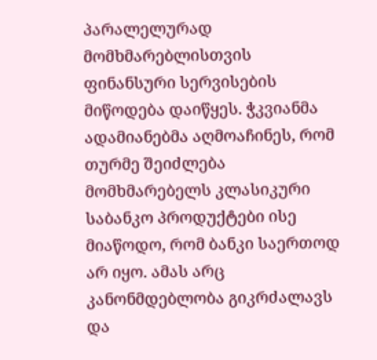პარალელურად მომხმარებლისთვის ფინანსური სერვისების მიწოდება დაიწყეს. ჭკვიანმა ადამიანებმა აღმოაჩინეს, რომ თურმე შეიძლება მომხმარებელს კლასიკური საბანკო პროდუქტები ისე მიაწოდო, რომ ბანკი საერთოდ არ იყო. ამას არც კანონმდებლობა გიკრძალავს და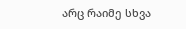არც რაიმე სხვა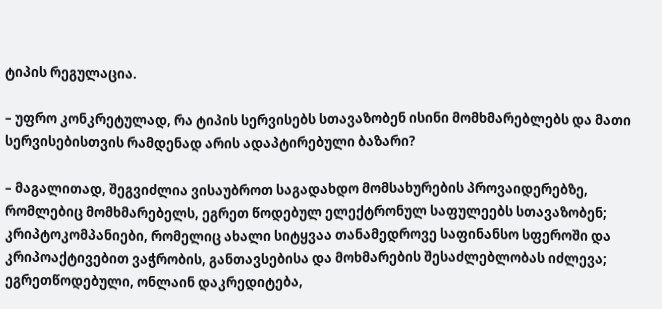ტიპის რეგულაცია.

– უფრო კონკრეტულად, რა ტიპის სერვისებს სთავაზობენ ისინი მომხმარებლებს და მათი სერვისებისთვის რამდენად არის ადაპტირებული ბაზარი?

– მაგალითად, შეგვიძლია ვისაუბროთ საგადახდო მომსახურების პროვაიდერებზე, რომლებიც მომხმარებელს, ეგრეთ წოდებულ ელექტრონულ საფულეებს სთავაზობენ; კრიპტოკომპანიები, რომელიც ახალი სიტყვაა თანამედროვე საფინანსო სფეროში და კრიპოაქტივებით ვაჭრობის, განთავსებისა და მოხმარების შესაძლებლობას იძლევა; ეგრეთწოდებული, ონლაინ დაკრედიტება,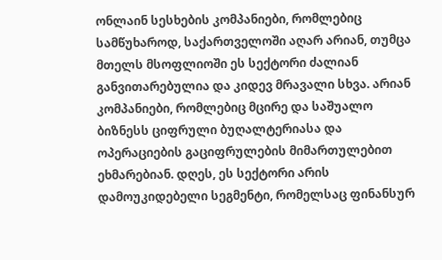ონლაინ სესხების კომპანიები, რომლებიც სამწუხაროდ, საქართველოში აღარ არიან, თუმცა მთელს მსოფლიოში ეს სექტორი ძალიან განვითარებულია და კიდევ მრავალი სხვა. არიან კომპანიები, რომლებიც მცირე და საშუალო ბიზნესს ციფრული ბუღალტერიასა და ოპერაციების გაციფრულების მიმართულებით ეხმარებიან. დღეს, ეს სექტორი არის დამოუკიდებელი სეგმენტი, რომელსაც ფინანსურ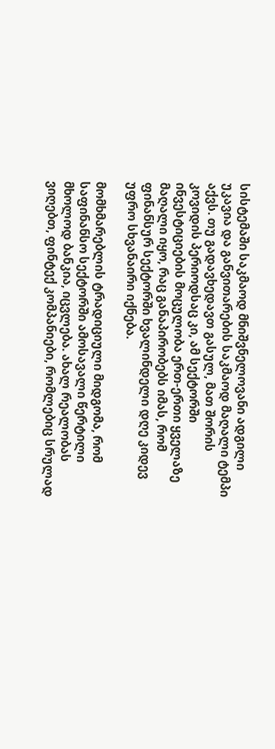სისტემაში საკმაოდ მნიშვნელოვანი ადგილი უკავია და განვითარების საკმაოდ მაღალი ტემპი აქვს. თუ გადავხედავთ გასულ, მათ შორის კოვიდის პერიოდსაც კი, ამ სექტორში ინვესტიციების მოცულობა ერთ-ერთი ყველაზე მაღალი იყო, რაც განაპირობებს იმას, რომ ფინანსურ სექტორში ხვალინდელი დღე კიდევ უფრო სხვანაირი იქნება.

მომხმარებლის ტრადიციული მიდგომა, რომ საფინანსო სექტორში ამოსავალი წერტილი მხოლოდ ბანკია, იცვლება. ახალ რეალობას ვიღებთ, ფინტექ კომპანიები, რომლებიც სრულად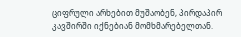ციფრული არხებით მუშაობენ, პირდაპირ კავშირში იქნებიან მომხმარებელთან.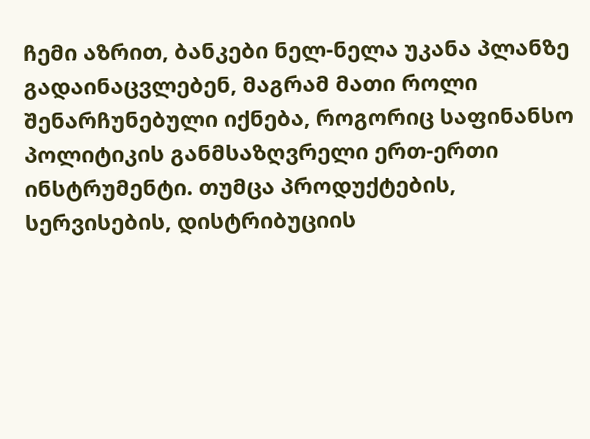ჩემი აზრით, ბანკები ნელ-ნელა უკანა პლანზე გადაინაცვლებენ, მაგრამ მათი როლი შენარჩუნებული იქნება, როგორიც საფინანსო პოლიტიკის განმსაზღვრელი ერთ-ერთი ინსტრუმენტი. თუმცა პროდუქტების, სერვისების, დისტრიბუციის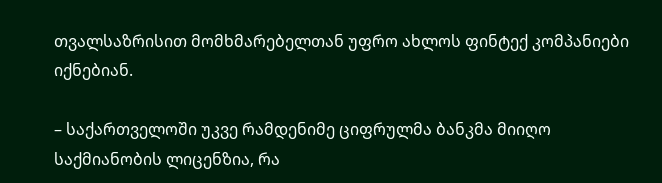თვალსაზრისით მომხმარებელთან უფრო ახლოს ფინტექ კომპანიები იქნებიან.

– საქართველოში უკვე რამდენიმე ციფრულმა ბანკმა მიიღო საქმიანობის ლიცენზია, რა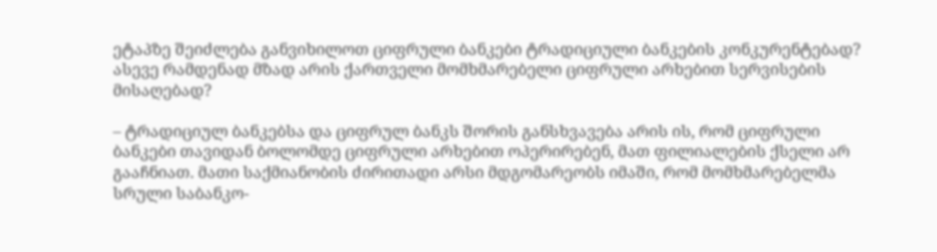ეტაპზე შეიძლება განვიხილოთ ციფრული ბანკები ტრადიციული ბანკების კონკურენტებად? ასევე რამდენად მზად არის ქართველი მომხმარებელი ციფრული არხებით სერვისების მისაღებად?

– ტრადიციულ ბანკებსა და ციფრულ ბანკს შორის განსხვავება არის ის, რომ ციფრული ბანკები თავიდან ბოლომდე ციფრული არხებით ოპერირებენ, მათ ფილიალების ქსელი არ გააჩნიათ. მათი საქმიანობის ძირითადი არსი მდგომარეობს იმაში, რომ მომხმარებელმა სრული საბანკო-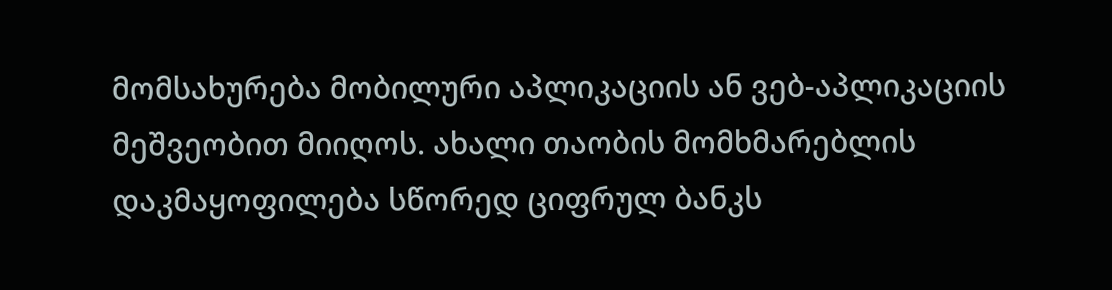მომსახურება მობილური აპლიკაციის ან ვებ-აპლიკაციის მეშვეობით მიიღოს. ახალი თაობის მომხმარებლის დაკმაყოფილება სწორედ ციფრულ ბანკს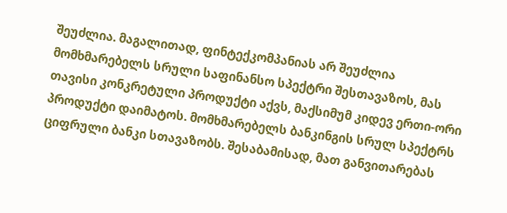შეუძლია. მაგალითად, ფინტექკომპანიას არ შეუძლია მომხმარებელს სრული საფინანსო სპექტრი შესთავაზოს, მას თავისი კონკრეტული პროდუქტი აქვს, მაქსიმუმ კიდევ ერთი-ორი პროდუქტი დაიმატოს. მომხმარებელს ბანკინგის სრულ სპექტრს ციფრული ბანკი სთავაზობს. შესაბამისად, მათ განვითარებას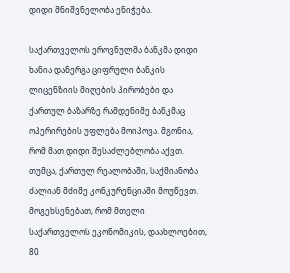დიდი მნიშვნელობა ენიჭება.

საქართველოს ეროვნულმა ბანკმა დიდი ხანია დანერგა ციფრული ბანკის ლიცენზიის მიღების პირობები და ქართულ ბაზარზე რამდენიმე ბანკმაც ოპერირების უფლება მოიპოვა. მგონია, რომ მათ დიდი შესაძლებლობა აქვთ. თუმცა, ქართულ რეალობაში, საქმიანობა ძალიან მძიმე კონკურენციაში მოუწევთ. მოგეხსენებათ, რომ მთელი საქართველოს ეკონომიკის, დაახლოებით, 80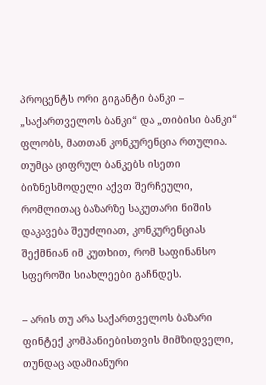პროცენტს ორი გიგანტი ბანკი – „საქართველოს ბანკი“ და „თიბისი ბანკი“ ფლობს, მათთან კონკურენცია რთულია. თუმცა ციფრულ ბანკებს ისეთი ბიზნესმოდელი აქვთ შერჩეული, რომლითაც ბაზარზე საკუთარი ნიშის დაკავება შეუძლიათ, კონკურენციას შექმნიან იმ კუთხით, რომ საფინანსო სფეროში სიახლეები გაჩნდეს.

– არის თუ არა საქართველოს ბაზარი ფინტექ კომპანიებისთვის მიმზიდველი, თუნდაც ადამიანური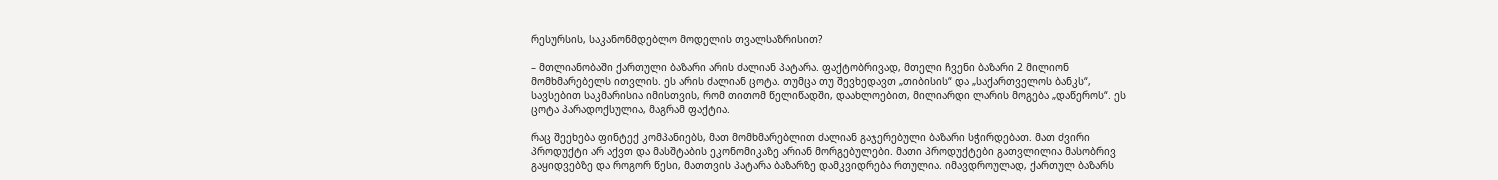რესურსის, საკანონმდებლო მოდელის თვალსაზრისით?

– მთლიანობაში ქართული ბაზარი არის ძალიან პატარა. ფაქტობრივად, მთელი ჩვენი ბაზარი 2 მილიონ მომხმარებელს ითვლის. ეს არის ძალიან ცოტა. თუმცა თუ შევხედავთ „თიბისის“ და „საქართველოს ბანკს“, სავსებით საკმარისია იმისთვის, რომ თითომ წელიწადში, დაახლოებით, მილიარდი ლარის მოგება „დაწეროს“. ეს ცოტა პარადოქსულია, მაგრამ ფაქტია.

რაც შეეხება ფინტექ კომპანიებს, მათ მომხმარებლით ძალიან გაჯერებული ბაზარი სჭირდებათ. მათ ძვირი პროდუქტი არ აქვთ და მასშტაბის ეკონომიკაზე არიან მორგებულები. მათი პროდუქტები გათვლილია მასობრივ გაყიდვებზე და როგორ წესი, მათთვის პატარა ბაზარზე დამკვიდრება რთულია. იმავდროულად, ქართულ ბაზარს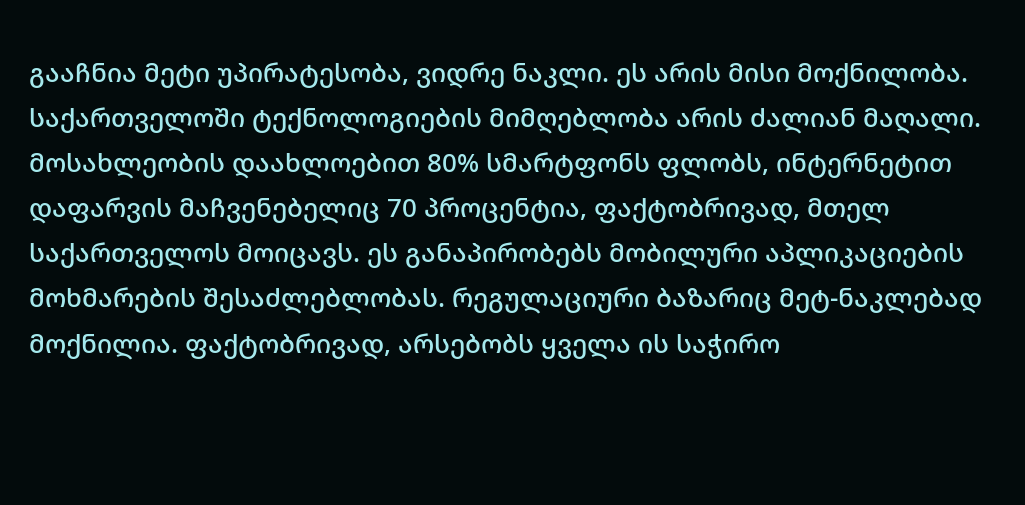გააჩნია მეტი უპირატესობა, ვიდრე ნაკლი. ეს არის მისი მოქნილობა. საქართველოში ტექნოლოგიების მიმღებლობა არის ძალიან მაღალი. მოსახლეობის დაახლოებით 80% სმარტფონს ფლობს, ინტერნეტით დაფარვის მაჩვენებელიც 70 პროცენტია, ფაქტობრივად, მთელ საქართველოს მოიცავს. ეს განაპირობებს მობილური აპლიკაციების მოხმარების შესაძლებლობას. რეგულაციური ბაზარიც მეტ-ნაკლებად მოქნილია. ფაქტობრივად, არსებობს ყველა ის საჭირო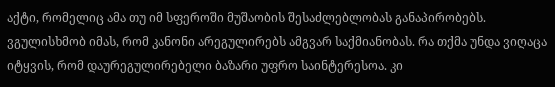აქტი, რომელიც ამა თუ იმ სფეროში მუშაობის შესაძლებლობას განაპირობებს. ვგულისხმობ იმას, რომ კანონი არეგულირებს ამგვარ საქმიანობას. რა თქმა უნდა ვიღაცა იტყვის, რომ დაურეგულირებელი ბაზარი უფრო საინტერესოა. კი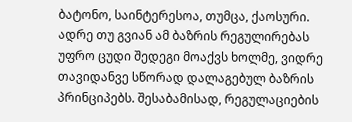ბატონო, საინტერესოა, თუმცა, ქაოსური. ადრე თუ გვიან ამ ბაზრის რეგულირებას უფრო ცუდი შედეგი მოაქვს ხოლმე, ვიდრე თავიდანვე სწორად დალაგებულ ბაზრის პრინციპებს. შესაბამისად, რეგულაციების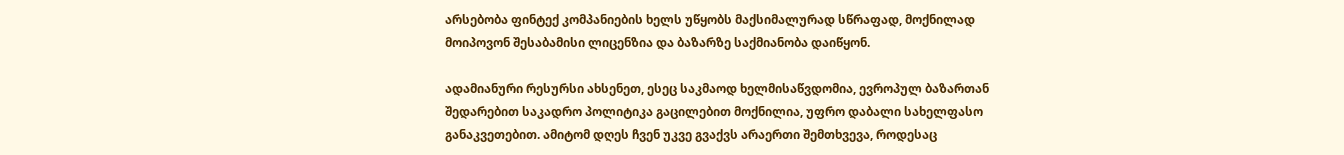არსებობა ფინტექ კომპანიების ხელს უწყობს მაქსიმალურად სწრაფად, მოქნილად მოიპოვონ შესაბამისი ლიცენზია და ბაზარზე საქმიანობა დაიწყონ.

ადამიანური რესურსი ახსენეთ, ესეც საკმაოდ ხელმისაწვდომია, ევროპულ ბაზართან შედარებით საკადრო პოლიტიკა გაცილებით მოქნილია, უფრო დაბალი სახელფასო განაკვეთებით. ამიტომ დღეს ჩვენ უკვე გვაქვს არაერთი შემთხვევა, როდესაც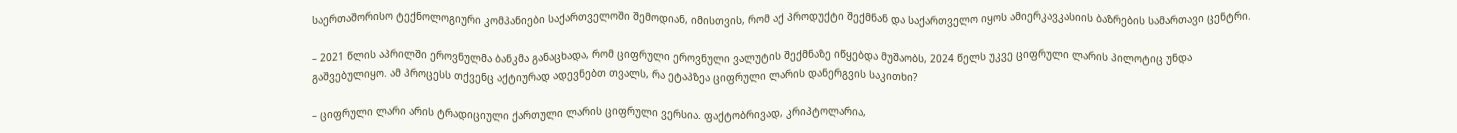საერთაშორისო ტექნოლოგიური კომპანიები საქართველოში შემოდიან, იმისთვის, რომ აქ პროდუქტი შექმნან და საქართველო იყოს ამიერკავკასიის ბაზრების სამართავი ცენტრი.

– 2021 წლის აპრილში ეროვნულმა ბანკმა განაცხადა, რომ ციფრული ეროვნული ვალუტის შექმნაზე იწყებდა მუშაობს, 2024 წელს უკვე ციფრული ლარის პილოტიც უნდა გაშვებულიყო. ამ პროცესს თქვენც აქტიურად ადევნებთ თვალს, რა ეტაპზეა ციფრული ლარის დანერგვის საკითხი?

– ციფრული ლარი არის ტრადიციული ქართული ლარის ციფრული ვერსია. ფაქტობრივად, კრიპტოლარია,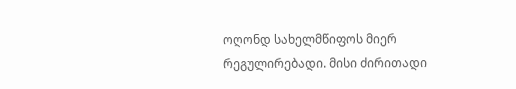ოღონდ სახელმწიფოს მიერ რეგულირებადი. მისი ძირითადი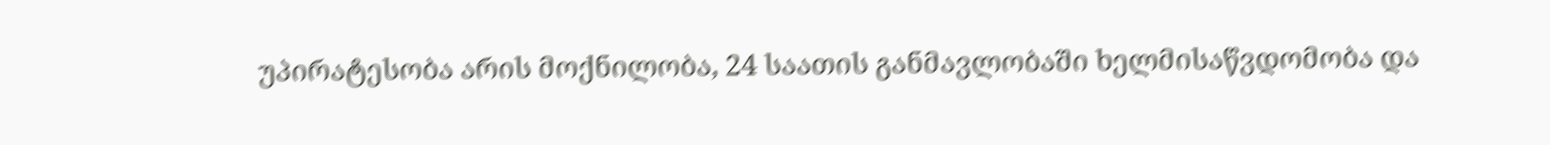უპირატესობა არის მოქნილობა, 24 საათის განმავლობაში ხელმისაწვდომობა და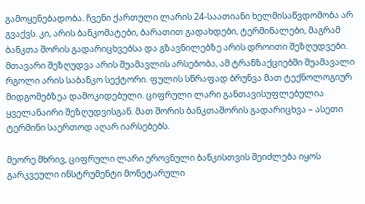გამოყენებადობა. ჩვენი ქართული ლარის 24-საათიანი ხელმისაწვდომობა არ გვაქვს. კი, არის ბანკომატები, ბარათით გადახდები, ტერმინალები, მაგრამ ბანკთა შორის გადარიცხვებსა და გზავნილებზე არის დროითი შეზღუდვები. მთავარი შეზღუდვა არის შუამავლის არსებობა, ამ ტრანზაქციებში შუამავალი რგოლი არის საბანკო სექტორი. ფულის სწრაფად ბრუნვა მათ ტექნოლოგიურ მიდგომებზეა დამოკიდებული. ციფრული ლარი განთავისუფლებულია ყველანაირი შეზღუდვისგან. მათ შორის ბანკთაშორის გადარიცხვა – ასეთი ტერმინი საერთოდ აღარ იარსებებს.

მეორე მხრივ, ციფრული ლარი ეროვნული ბანკისთვის შეიძლება იყოს გარკვეული ინსტრუმენტი მონეტარული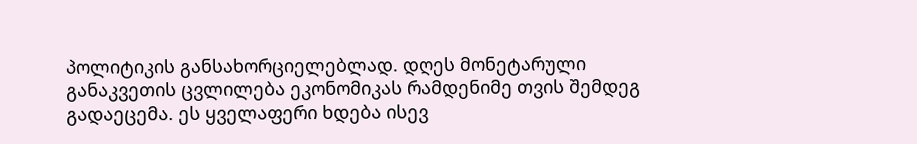პოლიტიკის განსახორციელებლად. დღეს მონეტარული განაკვეთის ცვლილება ეკონომიკას რამდენიმე თვის შემდეგ გადაეცემა. ეს ყველაფერი ხდება ისევ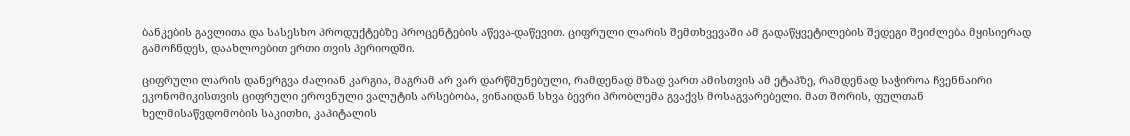ბანკების გავლითა და სასესხო პროდუქტებზე პროცენტების აწევა-დაწევით. ციფრული ლარის შემთხვევაში ამ გადაწყვეტილების შედეგი შეიძლება მყისიერად გამოჩნდეს, დაახლოებით ერთი თვის პერიოდში.

ციფრული ლარის დანერგვა ძალიან კარგია, მაგრამ არ ვარ დარწმუნებული, რამდენად მზად ვართ ამისთვის ამ ეტაპზე, რამდენად საჭიროა ჩვენნაირი ეკონომიკისთვის ციფრული ეროვნული ვალუტის არსებობა, ვინაიდან სხვა ბევრი პრობლემა გვაქვს მოსაგვარებელი. მათ შორის, ფულთან ხელმისაწვდომობის საკითხი, კაპიტალის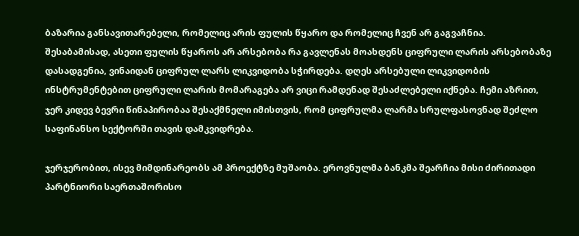ბაზარია განსავითარებელი, რომელიც არის ფულის წყარო და რომელიც ჩვენ არ გაგვაჩნია. შესაბამისად, ასეთი ფულის წყაროს არ არსებობა რა გავლენას მოახდენს ციფრული ლარის არსებობაზე დასადგენია, ვინაიდან ციფრულ ლარს ლიკვიდობა სჭირდება. დღეს არსებული ლიკვიდობის ინსტრუმენტებით ციფრული ლარის მომარაგება არ ვიცი რამდენად შესაძლებელი იქნება. ჩემი აზრით, ჯერ კიდევ ბევრი წინაპირობაა შესაქმნელი იმისთვის, რომ ციფრულმა ლარმა სრულფასოვნად შეძლო საფინანსო სექტორში თავის დამკვიდრება.

ჯერჯერობით, ისევ მიმდინარეობს ამ პროექტზე მუშაობა. ეროვნულმა ბანკმა შეარჩია მისი ძირითადი პარტნიორი საერთაშორისო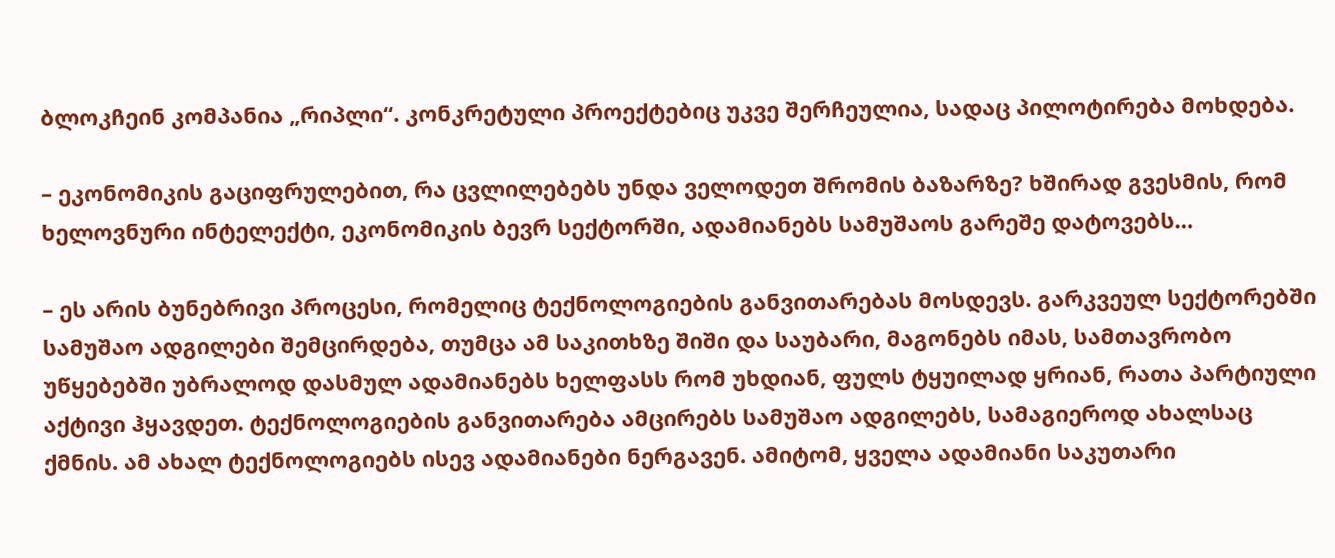ბლოკჩეინ კომპანია „რიპლი“. კონკრეტული პროექტებიც უკვე შერჩეულია, სადაც პილოტირება მოხდება.

– ეკონომიკის გაციფრულებით, რა ცვლილებებს უნდა ველოდეთ შრომის ბაზარზე? ხშირად გვესმის, რომ ხელოვნური ინტელექტი, ეკონომიკის ბევრ სექტორში, ადამიანებს სამუშაოს გარეშე დატოვებს…

– ეს არის ბუნებრივი პროცესი, რომელიც ტექნოლოგიების განვითარებას მოსდევს. გარკვეულ სექტორებში სამუშაო ადგილები შემცირდება, თუმცა ამ საკითხზე შიში და საუბარი, მაგონებს იმას, სამთავრობო უწყებებში უბრალოდ დასმულ ადამიანებს ხელფასს რომ უხდიან, ფულს ტყუილად ყრიან, რათა პარტიული აქტივი ჰყავდეთ. ტექნოლოგიების განვითარება ამცირებს სამუშაო ადგილებს, სამაგიეროდ ახალსაც ქმნის. ამ ახალ ტექნოლოგიებს ისევ ადამიანები ნერგავენ. ამიტომ, ყველა ადამიანი საკუთარი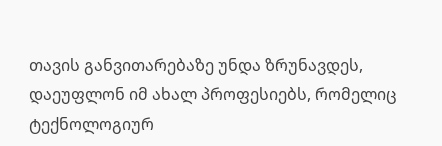თავის განვითარებაზე უნდა ზრუნავდეს, დაეუფლონ იმ ახალ პროფესიებს, რომელიც ტექნოლოგიურ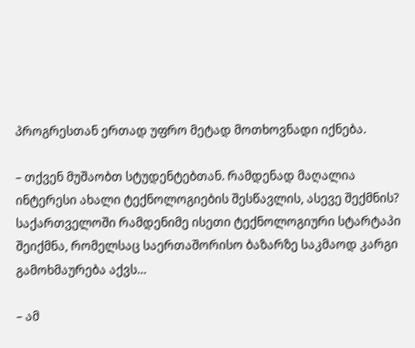პროგრესთან ერთად უფრო მეტად მოთხოვნადი იქნება.

– თქვენ მუშაობთ სტუდენტებთან. რამდენად მაღალია ინტერესი ახალი ტექნოლოგიების შესწავლის, ასევე შექმნის? საქართველოში რამდენიმე ისეთი ტექნოლოგიური სტარტაპი შეიქმნა, რომელსაც საერთაშორისო ბაზარზე საკმაოდ კარგი გამოხმაურება აქვს…

– ამ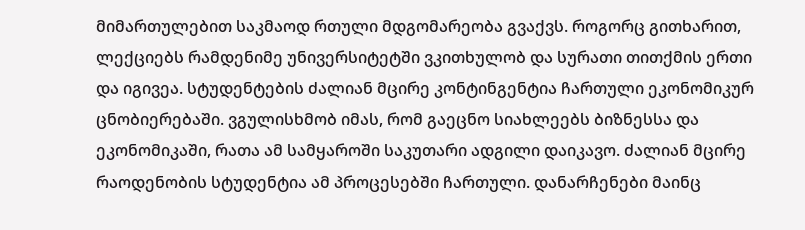მიმართულებით საკმაოდ რთული მდგომარეობა გვაქვს. როგორც გითხარით, ლექციებს რამდენიმე უნივერსიტეტში ვკითხულობ და სურათი თითქმის ერთი და იგივეა. სტუდენტების ძალიან მცირე კონტინგენტია ჩართული ეკონომიკურ ცნობიერებაში. ვგულისხმობ იმას, რომ გაეცნო სიახლეებს ბიზნესსა და ეკონომიკაში, რათა ამ სამყაროში საკუთარი ადგილი დაიკავო. ძალიან მცირე რაოდენობის სტუდენტია ამ პროცესებში ჩართული. დანარჩენები მაინც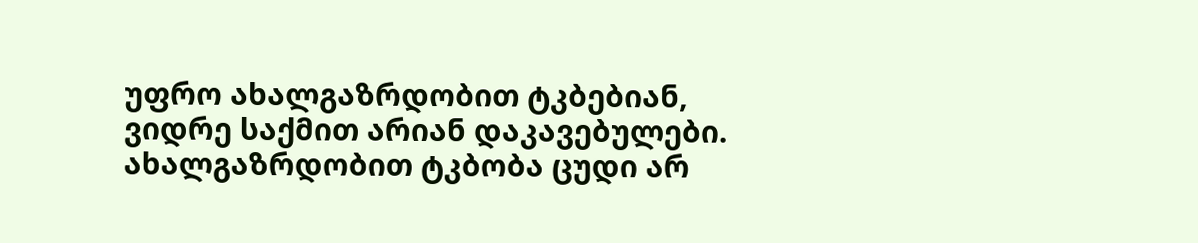უფრო ახალგაზრდობით ტკბებიან, ვიდრე საქმით არიან დაკავებულები. ახალგაზრდობით ტკბობა ცუდი არ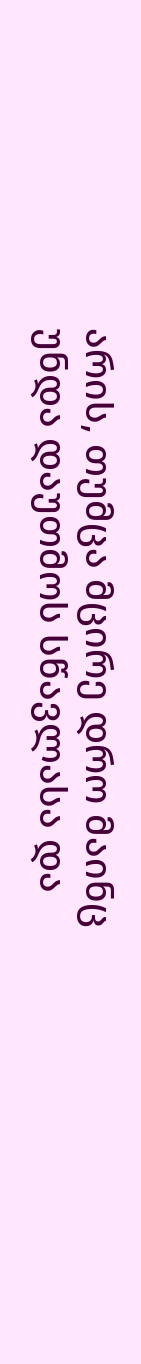არის, თუმცა მცირე დრო მაინც უნდა დაუთმოს სწავლასა და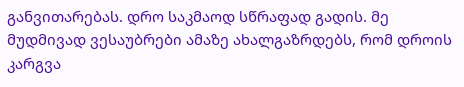განვითარებას. დრო საკმაოდ სწრაფად გადის. მე მუდმივად ვესაუბრები ამაზე ახალგაზრდებს, რომ დროის კარგვა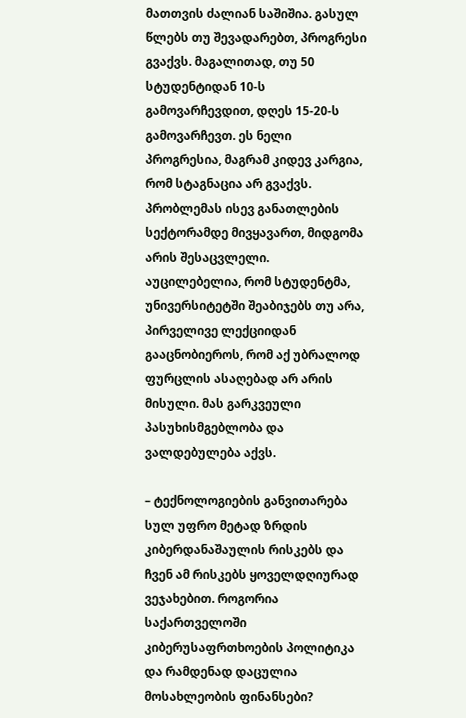მათთვის ძალიან საშიშია. გასულ წლებს თუ შევადარებთ, პროგრესი გვაქვს. მაგალითად, თუ 50 სტუდენტიდან 10-ს გამოვარჩევდით, დღეს 15-20-ს გამოვარჩევთ. ეს ნელი პროგრესია, მაგრამ კიდევ კარგია, რომ სტაგნაცია არ გვაქვს. პრობლემას ისევ განათლების სექტორამდე მივყავართ, მიდგომა არის შესაცვლელი. აუცილებელია, რომ სტუდენტმა, უნივერსიტეტში შეაბიჯებს თუ არა, პირველივე ლექციიდან გააცნობიეროს, რომ აქ უბრალოდ ფურცლის ასაღებად არ არის მისული. მას გარკვეული პასუხისმგებლობა და ვალდებულება აქვს.

– ტექნოლოგიების განვითარება სულ უფრო მეტად ზრდის კიბერდანაშაულის რისკებს და ჩვენ ამ რისკებს ყოველდღიურად ვეჯახებით. როგორია საქართველოში კიბერუსაფრთხოების პოლიტიკა და რამდენად დაცულია მოსახლეობის ფინანსები?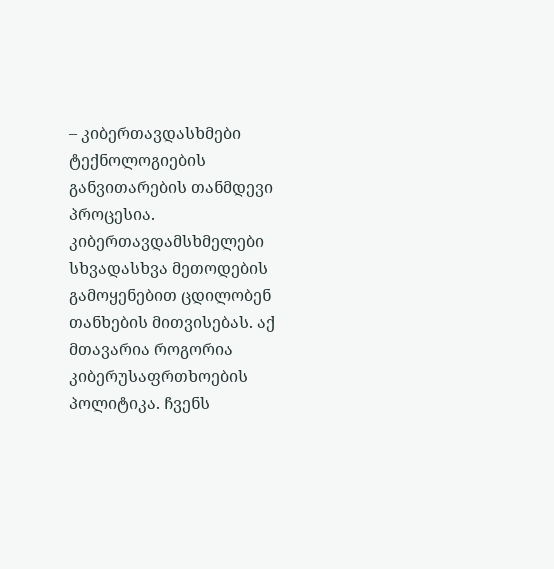– კიბერთავდასხმები ტექნოლოგიების განვითარების თანმდევი პროცესია. კიბერთავდამსხმელები სხვადასხვა მეთოდების გამოყენებით ცდილობენ თანხების მითვისებას. აქ მთავარია როგორია კიბერუსაფრთხოების პოლიტიკა. ჩვენს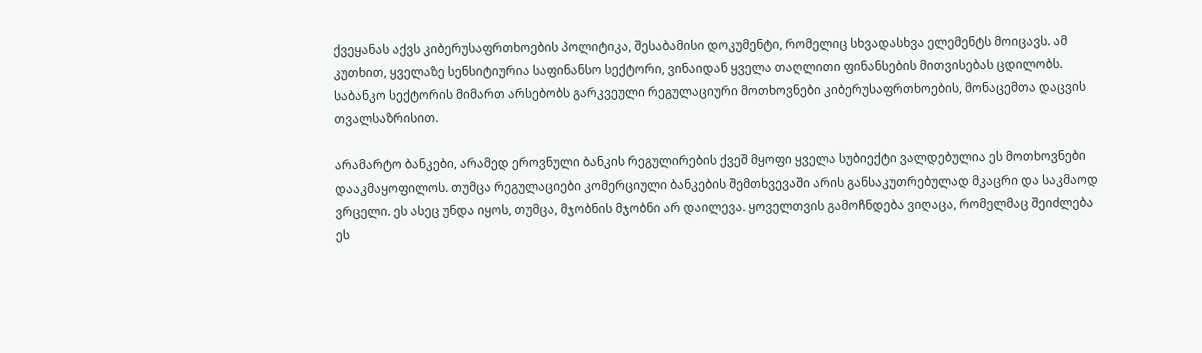ქვეყანას აქვს კიბერუსაფრთხოების პოლიტიკა, შესაბამისი დოკუმენტი, რომელიც სხვადასხვა ელემენტს მოიცავს. ამ კუთხით, ყველაზე სენსიტიურია საფინანსო სექტორი, ვინაიდან ყველა თაღლითი ფინანსების მითვისებას ცდილობს. საბანკო სექტორის მიმართ არსებობს გარკვეული რეგულაციური მოთხოვნები კიბერუსაფრთხოების, მონაცემთა დაცვის თვალსაზრისით.

არამარტო ბანკები, არამედ ეროვნული ბანკის რეგულირების ქვეშ მყოფი ყველა სუბიექტი ვალდებულია ეს მოთხოვნები დააკმაყოფილოს. თუმცა რეგულაციები კომერციული ბანკების შემთხვევაში არის განსაკუთრებულად მკაცრი და საკმაოდ ვრცელი. ეს ასეც უნდა იყოს, თუმცა, მჯობნის მჯობნი არ დაილევა. ყოველთვის გამოჩნდება ვიღაცა, რომელმაც შეიძლება ეს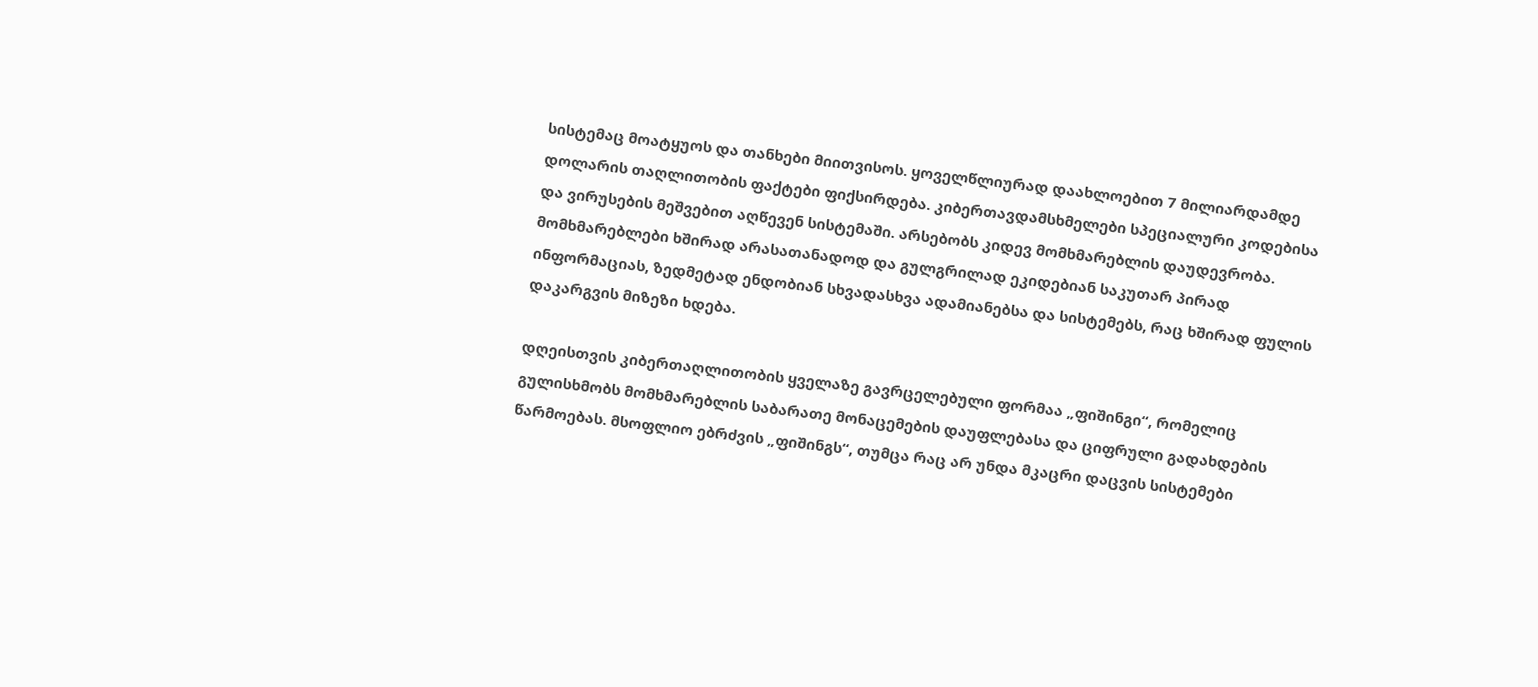სისტემაც მოატყუოს და თანხები მიითვისოს. ყოველწლიურად დაახლოებით 7 მილიარდამდე დოლარის თაღლითობის ფაქტები ფიქსირდება. კიბერთავდამსხმელები სპეციალური კოდებისა და ვირუსების მეშვებით აღწევენ სისტემაში. არსებობს კიდევ მომხმარებლის დაუდევრობა. მომხმარებლები ხშირად არასათანადოდ და გულგრილად ეკიდებიან საკუთარ პირად ინფორმაციას, ზედმეტად ენდობიან სხვადასხვა ადამიანებსა და სისტემებს, რაც ხშირად ფულის დაკარგვის მიზეზი ხდება.

დღეისთვის კიბერთაღლითობის ყველაზე გავრცელებული ფორმაა „ფიშინგი“, რომელიც გულისხმობს მომხმარებლის საბარათე მონაცემების დაუფლებასა და ციფრული გადახდების წარმოებას. მსოფლიო ებრძვის „ფიშინგს“, თუმცა რაც არ უნდა მკაცრი დაცვის სისტემები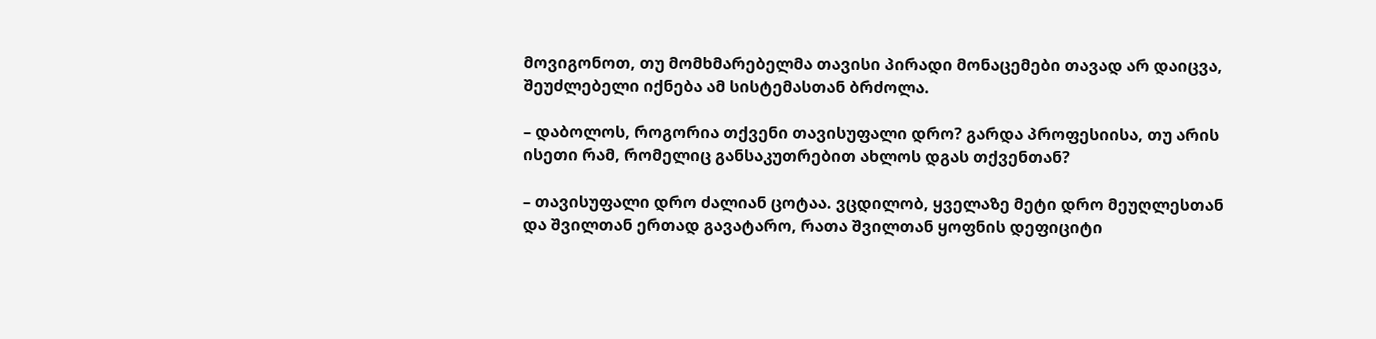მოვიგონოთ, თუ მომხმარებელმა თავისი პირადი მონაცემები თავად არ დაიცვა, შეუძლებელი იქნება ამ სისტემასთან ბრძოლა.

– დაბოლოს, როგორია თქვენი თავისუფალი დრო? გარდა პროფესიისა, თუ არის ისეთი რამ, რომელიც განსაკუთრებით ახლოს დგას თქვენთან?

– თავისუფალი დრო ძალიან ცოტაა. ვცდილობ, ყველაზე მეტი დრო მეუღლესთან და შვილთან ერთად გავატარო, რათა შვილთან ყოფნის დეფიციტი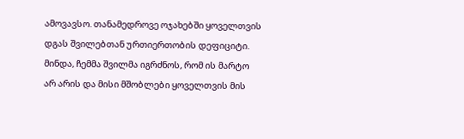ამოვავსო. თანამედროვე ოჯახებში ყოველთვის დგას შვილებთან ურთიერთობის დეფიციტი. მინდა, ჩემმა შვილმა იგრძნოს, რომ ის მარტო არ არის და მისი მშობლები ყოველთვის მის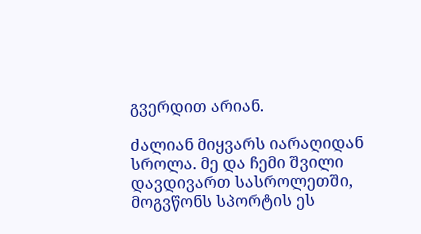გვერდით არიან.

ძალიან მიყვარს იარაღიდან სროლა. მე და ჩემი შვილი დავდივართ სასროლეთში, მოგვწონს სპორტის ეს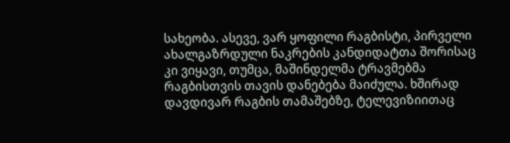სახეობა. ასევე, ვარ ყოფილი რაგბისტი, პირველი ახალგაზრდული ნაკრების კანდიდატთა შორისაც კი ვიყავი, თუმცა, მაშინდელმა ტრავმებმა რაგბისთვის თავის დანებება მაიძულა. ხშირად დავდივარ რაგბის თამაშებზე, ტელევიზიითაც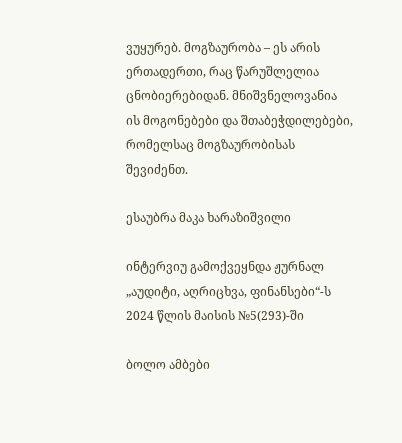ვუყურებ. მოგზაურობა – ეს არის ერთადერთი, რაც წარუშლელია ცნობიერებიდან. მნიშვნელოვანია ის მოგონებები და შთაბეჭდილებები, რომელსაც მოგზაურობისას შევიძენთ.

ესაუბრა მაკა ხარაზიშვილი

ინტერვიუ გამოქვეყნდა ჟურნალ „აუდიტი, აღრიცხვა, ფინანსები“-ს 2024 წლის მაისის №5(293)-ში

ბოლო ამბები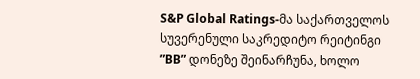S&P Global Ratings-მა საქართველოს სუვერენული საკრედიტო რეიტინგი ”BB” დონეზე შეინარჩუნა, ხოლო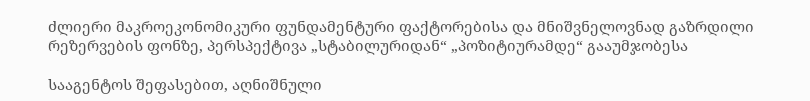ძლიერი მაკროეკონომიკური ფუნდამენტური ფაქტორებისა და მნიშვნელოვნად გაზრდილი რეზერვების ფონზე, პერსპექტივა „სტაბილურიდან“ „პოზიტიურამდე“ გააუმჯობესა

სააგენტოს შეფასებით, აღნიშნული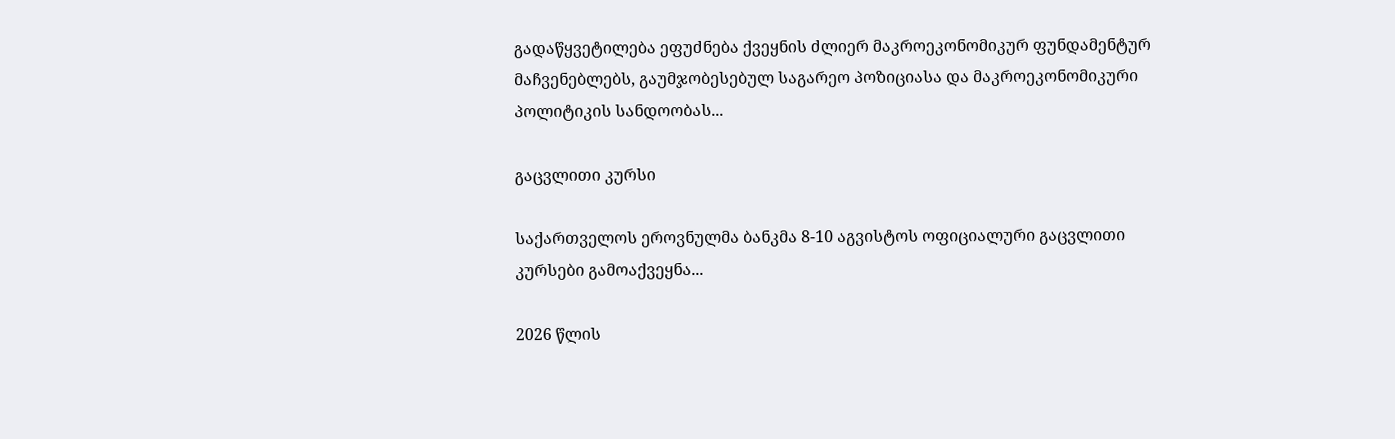გადაწყვეტილება ეფუძნება ქვეყნის ძლიერ მაკროეკონომიკურ ფუნდამენტურ მაჩვენებლებს, გაუმჯობესებულ საგარეო პოზიციასა და მაკროეკონომიკური პოლიტიკის სანდოობას...

გაცვლითი კურსი

საქართველოს ეროვნულმა ბანკმა 8-10 აგვისტოს ოფიციალური გაცვლითი კურსები გამოაქვეყნა...

2026 წლის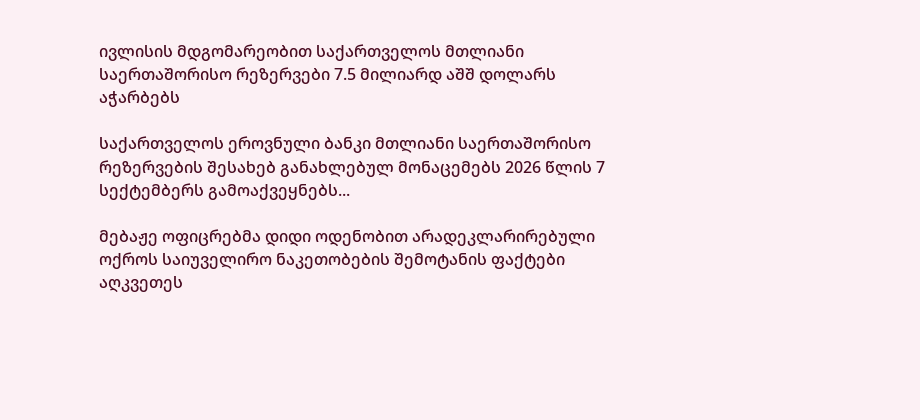ივლისის მდგომარეობით საქართველოს მთლიანი საერთაშორისო რეზერვები 7.5 მილიარდ აშშ დოლარს აჭარბებს

საქართველოს ეროვნული ბანკი მთლიანი საერთაშორისო რეზერვების შესახებ განახლებულ მონაცემებს 2026 წლის 7 სექტემბერს გამოაქვეყნებს...

მებაჟე ოფიცრებმა დიდი ოდენობით არადეკლარირებული ოქროს საიუველირო ნაკეთობების შემოტანის ფაქტები აღკვეთეს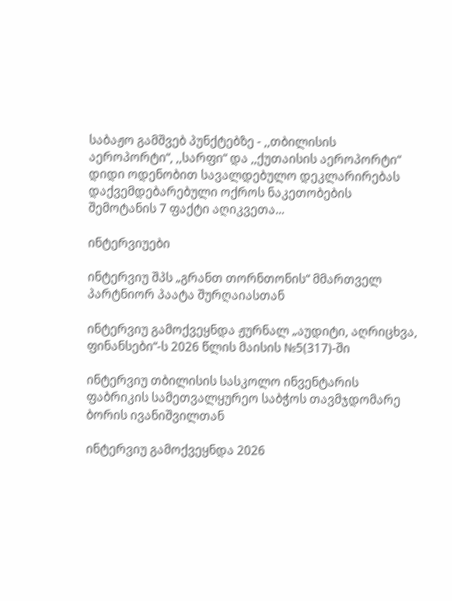საბაჟო გამშვებ პუნქტებზე - ,,თბილისის აეროპორტი“, ,,სარფი“ და ,,ქუთაისის აეროპორტი“ დიდი ოდენობით სავალდებულო დეკლარირებას დაქვემდებარებული ოქროს ნაკეთობების შემოტანის 7 ფაქტი აღიკვეთა...

ინტერვიუები

ინტერვიუ შპს „გრანთ თორნთონის“ მმართველ პარტნიორ პაატა შურღაიასთან

ინტერვიუ გამოქვეყნდა ჟურნალ „აუდიტი, აღრიცხვა, ფინანსები“-ს 2026 წლის მაისის №5(317)-ში

ინტერვიუ თბილისის სასკოლო ინვენტარის ფაბრიკის სამეთვალყურეო საბჭოს თავმჯდომარე ბორის ივანიშვილთან

ინტერვიუ გამოქვეყნდა 2026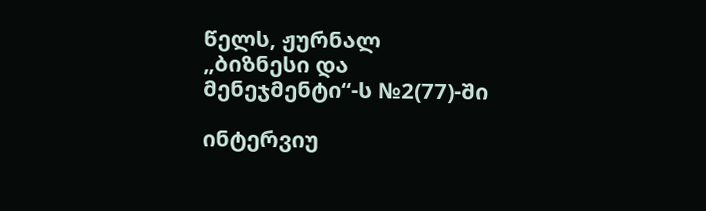წელს, ჟურნალ „ბიზნესი და მენეჯმენტი“-ს №2(77)-ში

ინტერვიუ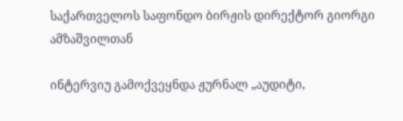საქართველოს საფონდო ბირჟის დირექტორ გიორგი ამზაშვილთან

ინტერვიუ გამოქვეყნდა ჟურნალ „აუდიტი,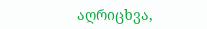აღრიცხვა,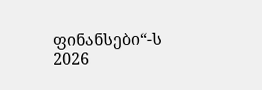ფინანსები“-ს 2026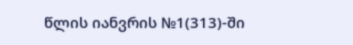წლის იანვრის №1(313)-ში